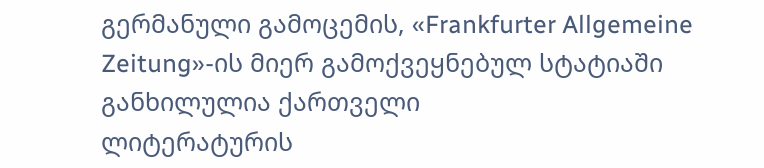გერმანული გამოცემის, «Frankfurter Allgemeine Zeitung»-ის მიერ გამოქვეყნებულ სტატიაში განხილულია ქართველი
ლიტერატურის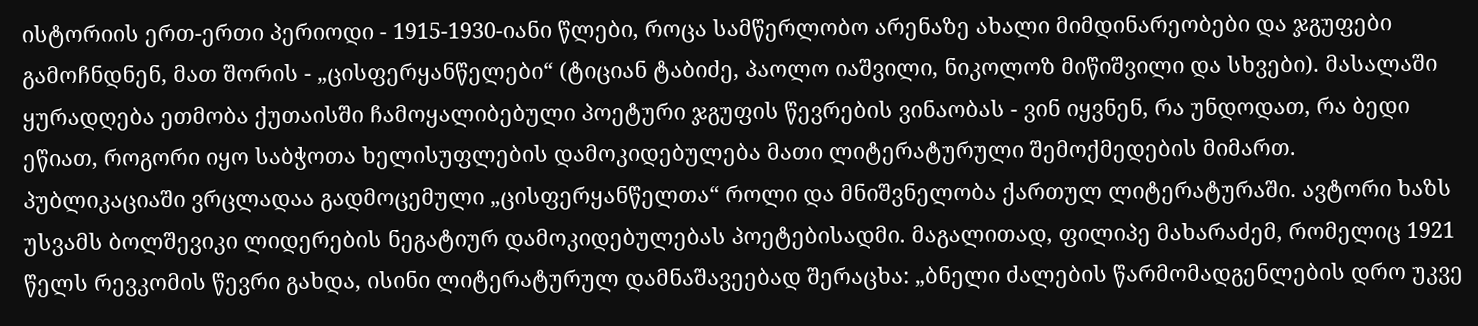ისტორიის ერთ-ერთი პერიოდი - 1915-1930-იანი წლები, როცა სამწერლობო არენაზე ახალი მიმდინარეობები და ჯგუფები გამოჩნდნენ, მათ შორის - „ცისფერყანწელები“ (ტიციან ტაბიძე, პაოლო იაშვილი, ნიკოლოზ მიწიშვილი და სხვები). მასალაში ყურადღება ეთმობა ქუთაისში ჩამოყალიბებული პოეტური ჯგუფის წევრების ვინაობას - ვინ იყვნენ, რა უნდოდათ, რა ბედი ეწიათ, როგორი იყო საბჭოთა ხელისუფლების დამოკიდებულება მათი ლიტერატურული შემოქმედების მიმართ.
პუბლიკაციაში ვრცლადაა გადმოცემული „ცისფერყანწელთა“ როლი და მნიშვნელობა ქართულ ლიტერატურაში. ავტორი ხაზს უსვამს ბოლშევიკი ლიდერების ნეგატიურ დამოკიდებულებას პოეტებისადმი. მაგალითად, ფილიპე მახარაძემ, რომელიც 1921 წელს რევკომის წევრი გახდა, ისინი ლიტერატურულ დამნაშავეებად შერაცხა: „ბნელი ძალების წარმომადგენლების დრო უკვე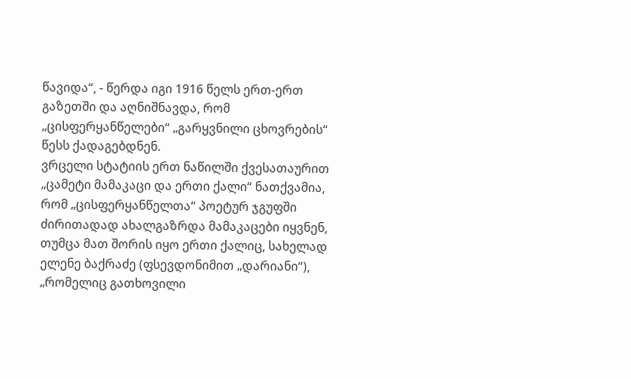წავიდა“, - წერდა იგი 1916 წელს ერთ-ერთ გაზეთში და აღნიშნავდა, რომ „ცისფერყანწელები“ „გარყვნილი ცხოვრების“ წესს ქადაგებდნენ.
ვრცელი სტატიის ერთ ნაწილში ქვესათაურით „ცამეტი მამაკაცი და ერთი ქალი“ ნათქვამია, რომ „ცისფერყანწელთა“ პოეტურ ჯგუფში ძირითადად ახალგაზრდა მამაკაცები იყვნენ, თუმცა მათ შორის იყო ერთი ქალიც, სახელად ელენე ბაქრაძე (ფსევდონიმით „დარიანი“), „რომელიც გათხოვილი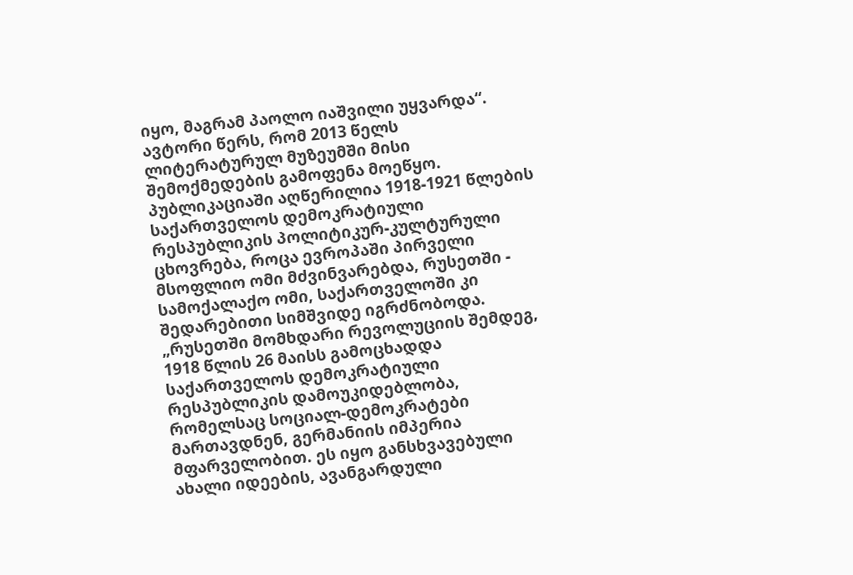იყო, მაგრამ პაოლო იაშვილი უყვარდა“. ავტორი წერს, რომ 2013 წელს ლიტერატურულ მუზეუმში მისი შემოქმედების გამოფენა მოეწყო.
პუბლიკაციაში აღწერილია 1918-1921 წლების საქართველოს დემოკრატიული რესპუბლიკის პოლიტიკურ-კულტურული ცხოვრება, როცა ევროპაში პირველი მსოფლიო ომი მძვინვარებდა, რუსეთში - სამოქალაქო ომი, საქართველოში კი შედარებითი სიმშვიდე იგრძნობოდა. „რუსეთში მომხდარი რევოლუციის შემდეგ, 1918 წლის 26 მაისს გამოცხადდა საქართველოს დემოკრატიული რესპუბლიკის დამოუკიდებლობა, რომელსაც სოციალ-დემოკრატები მართავდნენ, გერმანიის იმპერია მფარველობით. ეს იყო განსხვავებული ახალი იდეების, ავანგარდული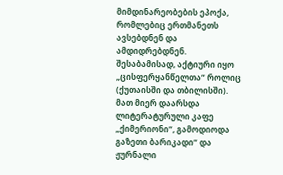მიმდინარეობების ეპოქა, რომლებიც ერთმანეთს ავსებდნენ და ამდიდრებდნენ. შესაბამისად, აქტიური იყო „ცისფერყანწელთა“ როლიც (ქუთაისში და თბილისში). მათ მიერ დაარსდა ლიტერატურული კაფე „ქიმერიონი“, გამოდიოდა გაზეთი ბარიკადი“ და ჟურნალი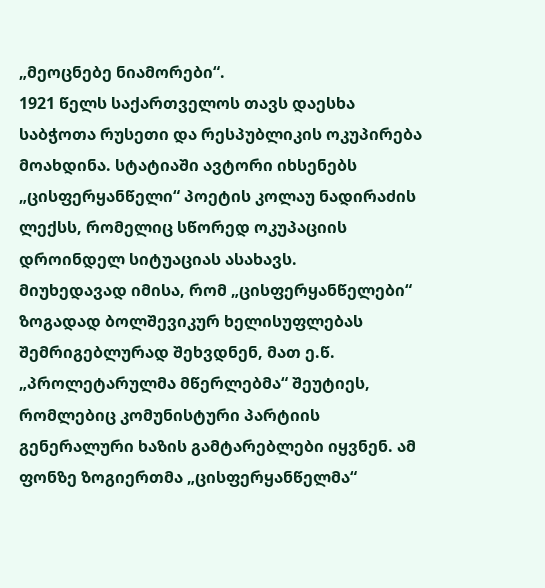„მეოცნებე ნიამორები“.
1921 წელს საქართველოს თავს დაესხა საბჭოთა რუსეთი და რესპუბლიკის ოკუპირება მოახდინა. სტატიაში ავტორი იხსენებს „ცისფერყანწელი“ პოეტის კოლაუ ნადირაძის ლექსს, რომელიც სწორედ ოკუპაციის დროინდელ სიტუაციას ასახავს.
მიუხედავად იმისა, რომ „ცისფერყანწელები“ ზოგადად ბოლშევიკურ ხელისუფლებას შემრიგებლურად შეხვდნენ, მათ ე.წ. „პროლეტარულმა მწერლებმა“ შეუტიეს, რომლებიც კომუნისტური პარტიის გენერალური ხაზის გამტარებლები იყვნენ. ამ ფონზე ზოგიერთმა „ცისფერყანწელმა“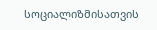სოციალიზმისათვის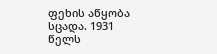ფეხის აწყობა სცადა. 1931 წელს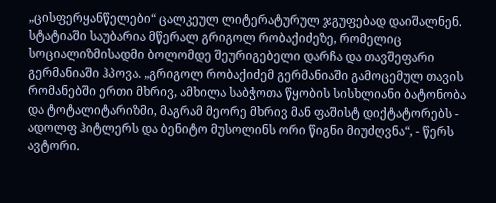„ცისფერყანწელები“ ცალკეულ ლიტერატურულ ჯგუფებად დაიშალნენ.
სტატიაში საუბარია მწერალ გრიგოლ რობაქიძეზე, რომელიც სოციალიზმისადმი ბოლომდე შეურიგებელი დარჩა და თავშეფარი გერმანიაში ჰპოვა. „გრიგოლ რობაქიძემ გერმანიაში გამოცემულ თავის რომანებში ერთი მხრივ, ამხილა საბჭოთა წყობის სისხლიანი ბატონობა და ტოტალიტარიზმი, მაგრამ მეორე მხრივ მან ფაშისტ დიქტატორებს - ადოლფ ჰიტლერს და ბენიტო მუსოლინს ორი წიგნი მიუძღვნა“, - წერს ავტორი.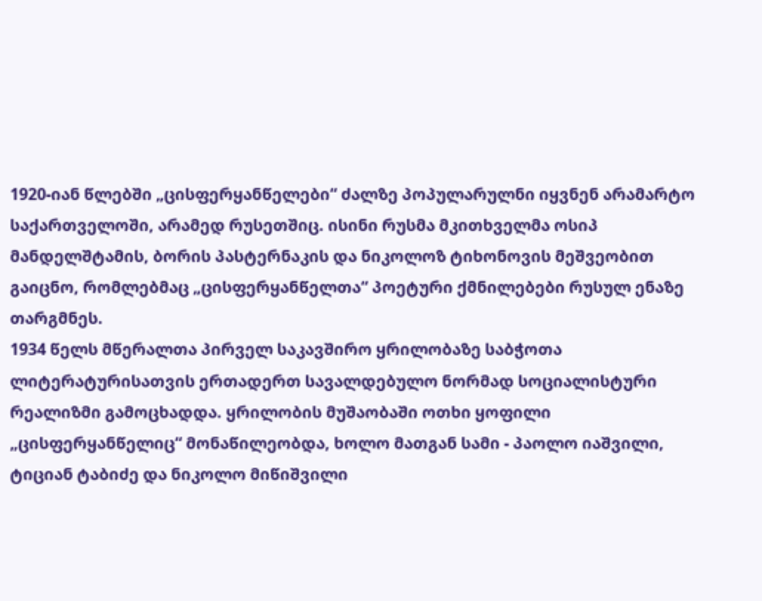1920-იან წლებში „ცისფერყანწელები“ ძალზე პოპულარულნი იყვნენ არამარტო საქართველოში, არამედ რუსეთშიც. ისინი რუსმა მკითხველმა ოსიპ მანდელშტამის, ბორის პასტერნაკის და ნიკოლოზ ტიხონოვის მეშვეობით გაიცნო, რომლებმაც „ცისფერყანწელთა“ პოეტური ქმნილებები რუსულ ენაზე თარგმნეს.
1934 წელს მწერალთა პირველ საკავშირო ყრილობაზე საბჭოთა ლიტერატურისათვის ერთადერთ სავალდებულო ნორმად სოციალისტური რეალიზმი გამოცხადდა. ყრილობის მუშაობაში ოთხი ყოფილი „ცისფერყანწელიც“ მონაწილეობდა, ხოლო მათგან სამი - პაოლო იაშვილი, ტიციან ტაბიძე და ნიკოლო მიწიშვილი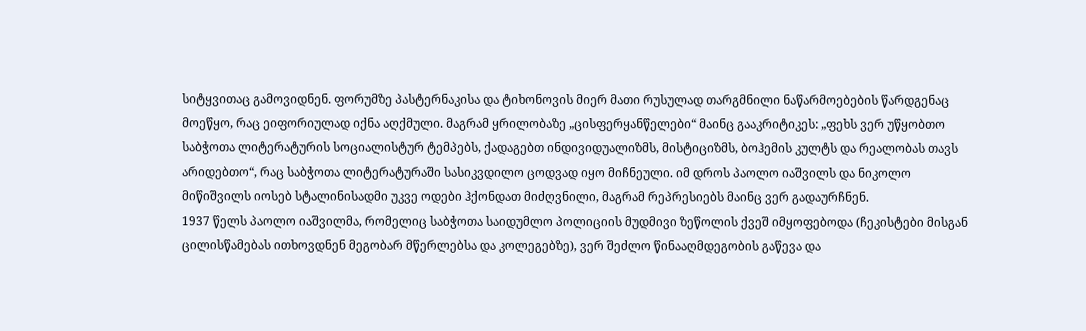სიტყვითაც გამოვიდნენ. ფორუმზე პასტერნაკისა და ტიხონოვის მიერ მათი რუსულად თარგმნილი ნაწარმოებების წარდგენაც მოეწყო, რაც ეიფორიულად იქნა აღქმული. მაგრამ ყრილობაზე „ცისფერყანწელები“ მაინც გააკრიტიკეს: „ფეხს ვერ უწყობთო საბჭოთა ლიტერატურის სოციალისტურ ტემპებს, ქადაგებთ ინდივიდუალიზმს, მისტიციზმს, ბოჰემის კულტს და რეალობას თავს არიდებთო“, რაც საბჭოთა ლიტერატურაში სასიკვდილო ცოდვად იყო მიჩნეული. იმ დროს პაოლო იაშვილს და ნიკოლო მიწიშვილს იოსებ სტალინისადმი უკვე ოდები ჰქონდათ მიძღვნილი, მაგრამ რეპრესიებს მაინც ვერ გადაურჩნენ.
1937 წელს პაოლო იაშვილმა, რომელიც საბჭოთა საიდუმლო პოლიციის მუდმივი ზეწოლის ქვეშ იმყოფებოდა (ჩეკისტები მისგან ცილისწამებას ითხოვდნენ მეგობარ მწერლებსა და კოლეგებზე), ვერ შეძლო წინააღმდეგობის გაწევა და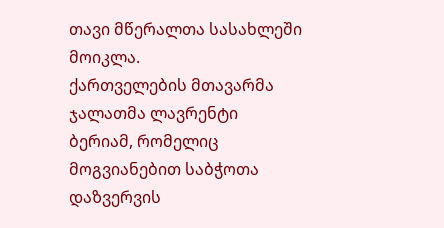თავი მწერალთა სასახლეში მოიკლა.
ქართველების მთავარმა ჯალათმა ლავრენტი ბერიამ, რომელიც მოგვიანებით საბჭოთა დაზვერვის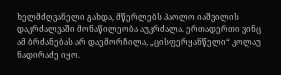ხელმძღვანელი გახდა, მწერლებს პაოლო იაშვილის დაკრძალვაში მონაწილეობა აუკრძალა. ერთადერთი ვინც ამ ბრძანებას არ დაემორჩილა, „ცისფერყანწელი“ კოლაუ ნადირაძე იყო.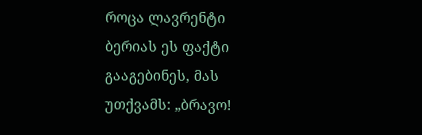როცა ლავრენტი ბერიას ეს ფაქტი გააგებინეს, მას უთქვამს: „ბრავო!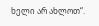ხელი არ ახლოთ“.